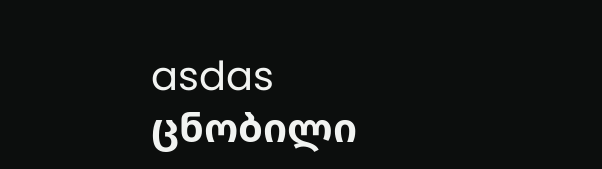asdas
ცნობილი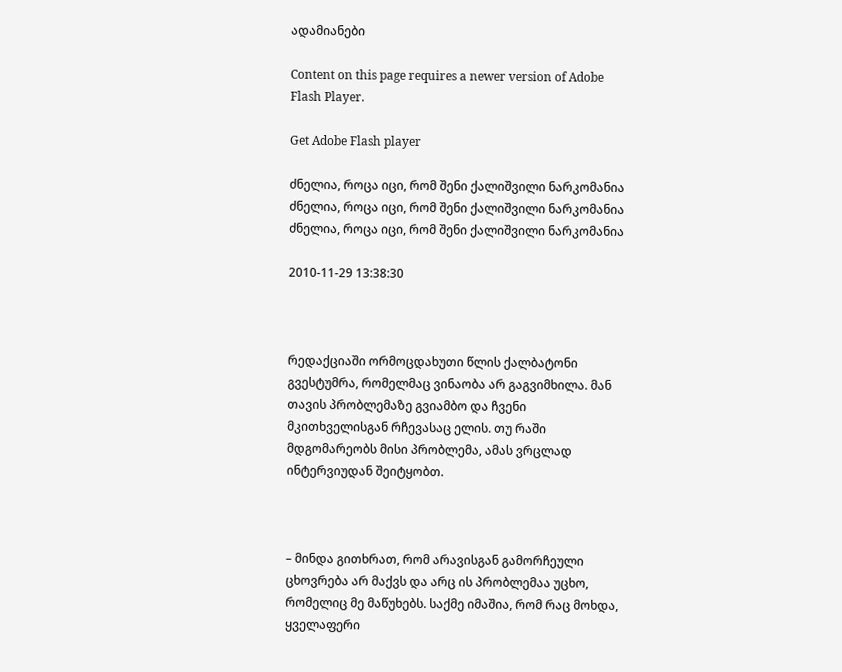ადამიანები

Content on this page requires a newer version of Adobe Flash Player.

Get Adobe Flash player

ძნელია, როცა იცი, რომ შენი ქალიშვილი ნარკომანია
ძნელია, როცა იცი, რომ შენი ქალიშვილი ნარკომანია
ძნელია, როცა იცი, რომ შენი ქალიშვილი ნარკომანია

2010-11-29 13:38:30



რედაქციაში ორმოცდახუთი წლის ქალბატონი გვესტუმრა, რომელმაც ვინაობა არ გაგვიმხილა. მან თავის პრობლემაზე გვიამბო და ჩვენი მკითხველისგან რჩევასაც ელის. თუ რაში მდგომარეობს მისი პრობლემა, ამას ვრცლად ინტერვიუდან შეიტყობთ.



– მინდა გითხრათ, რომ არავისგან გამორჩეული ცხოვრება არ მაქვს და არც ის პრობლემაა უცხო, რომელიც მე მაწუხებს. საქმე იმაშია, რომ რაც მოხდა, ყველაფერი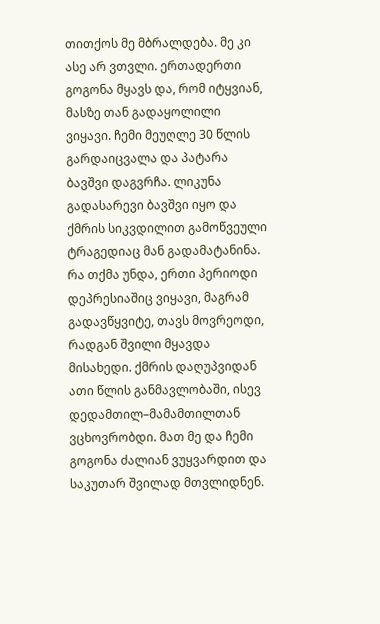თითქოს მე მბრალდება. მე კი ასე არ ვთვლი. ერთადერთი გოგონა მყავს და, რომ იტყვიან, მასზე თან გადაყოლილი ვიყავი. ჩემი მეუღლე 30 წლის გარდაიცვალა და პატარა ბავშვი დაგვრჩა. ლიკუნა გადასარევი ბავშვი იყო და ქმრის სიკვდილით გამოწვეული ტრაგედიაც მან გადამატანინა. რა თქმა უნდა, ერთი პერიოდი დეპრესიაშიც ვიყავი, მაგრამ გადავწყვიტე, თავს მოვრეოდი, რადგან შვილი მყავდა მისახედი. ქმრის დაღუპვიდან ათი წლის განმავლობაში, ისევ დედამთილ–მამამთილთან ვცხოვრობდი. მათ მე და ჩემი გოგონა ძალიან ვუყვარდით და საკუთარ შვილად მთვლიდნენ.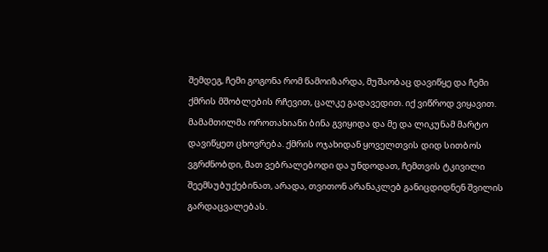შემდეგ, ჩემი გოგონა რომ წამოიზარდა, მუშაობაც დავიწყე და ჩემი ქმრის მშობლების რჩევით, ცალკე გადავედით. იქ ვიწროდ ვიყავით. მამამთილმა ოროთახიანი ბინა გვიყიდა და მე და ლიკუნამ მარტო დავიწყეთ ცხოვრება. ქმრის ოჯახიდან ყოველთვის დიდ სითბოს ვგრძნობდი, მათ ვებრალებოდი და უნდოდათ, ჩემთვის ტკივილი შეემსუბუქებინათ, არადა, თვითონ არანაკლებ განიცდიდნენ შვილის გარდაცვალებას.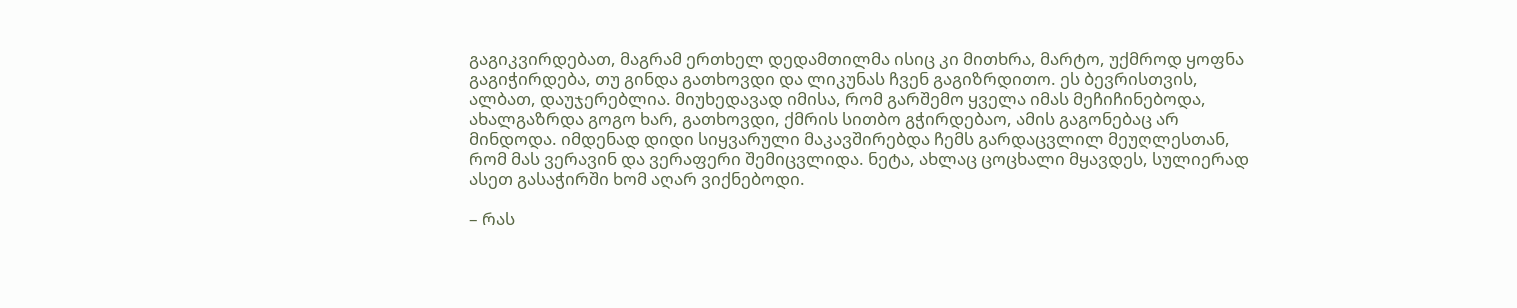გაგიკვირდებათ, მაგრამ ერთხელ დედამთილმა ისიც კი მითხრა, მარტო, უქმროდ ყოფნა გაგიჭირდება, თუ გინდა გათხოვდი და ლიკუნას ჩვენ გაგიზრდითო. ეს ბევრისთვის, ალბათ, დაუჯერებლია. მიუხედავად იმისა, რომ გარშემო ყველა იმას მეჩიჩინებოდა, ახალგაზრდა გოგო ხარ, გათხოვდი, ქმრის სითბო გჭირდებაო, ამის გაგონებაც არ მინდოდა. იმდენად დიდი სიყვარული მაკავშირებდა ჩემს გარდაცვლილ მეუღლესთან, რომ მას ვერავინ და ვერაფერი შემიცვლიდა. ნეტა, ახლაც ცოცხალი მყავდეს, სულიერად ასეთ გასაჭირში ხომ აღარ ვიქნებოდი.

– რას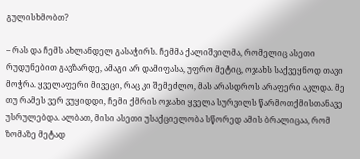გულისხმობთ?

– რას და ჩემს ახლანდელ გასაჭირს. ჩემმა ქალიშვილმა, რომელიც ასეთი რუდუნებით გავზარდე, ამაგი არ დამიფასა, უფრო მეტიც, ოჯახს საქვეყნოდ თავი მოჭრა. ყველაფერი მივეცი, რაც კი შემეძლო, მას არასდროს არაფერი აკლდა. მე თუ რამეს ვერ ვუყიდდი, ჩემი ქმრის ოჯახი ყველა სურვილს წარმოთქმისთანავე უსრულებდა. ალბათ, მისი ასეთი უსაქციელობა სწორედ ამის ბრალიცაა, რომ ზომაზე მეტად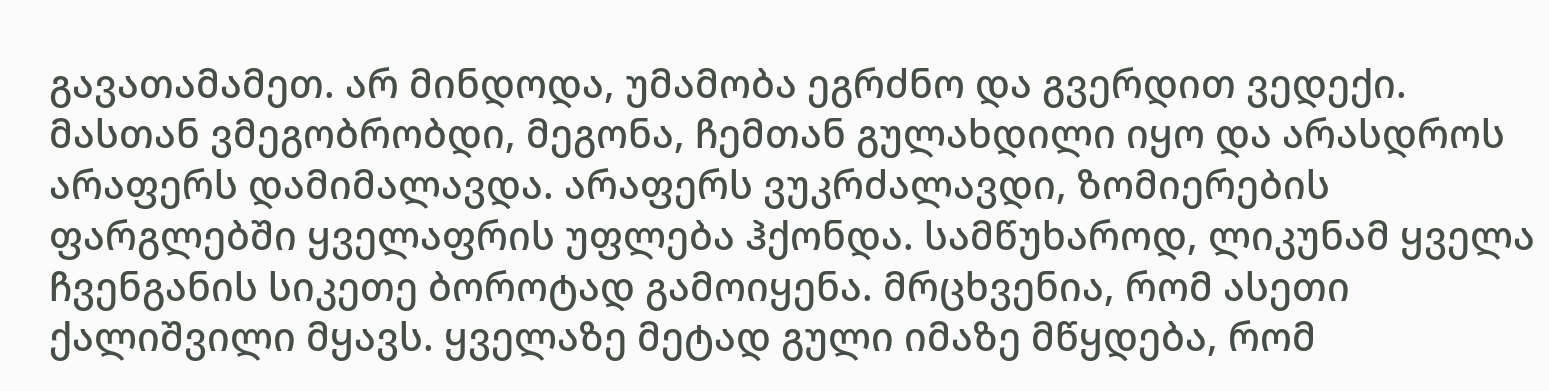გავათამამეთ. არ მინდოდა, უმამობა ეგრძნო და გვერდით ვედექი. მასთან ვმეგობრობდი, მეგონა, ჩემთან გულახდილი იყო და არასდროს არაფერს დამიმალავდა. არაფერს ვუკრძალავდი, ზომიერების ფარგლებში ყველაფრის უფლება ჰქონდა. სამწუხაროდ, ლიკუნამ ყველა ჩვენგანის სიკეთე ბოროტად გამოიყენა. მრცხვენია, რომ ასეთი ქალიშვილი მყავს. ყველაზე მეტად გული იმაზე მწყდება, რომ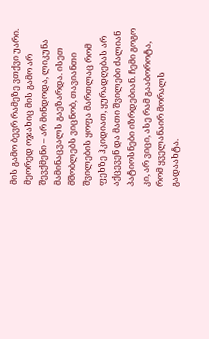მის გამო ბევრ რამეზე ვთქვი უარი. მეორედ ოჯახიც მის გამო არ შევქმენი – არ მინდოდა, ლიკუნა მამინაცვალს გაეზარდა. ისეთ მშობლებს ვიცნობ, თავიანთი შვილების ყოფა მართლაც რომ ფეხზე ჰკიდიათ, ყურადღებას არ აქცევენ და მათი შვილები ძალიან პატიოსნები იზრდებიან. ჩემი გოგო კი, არ ვიცი, ასე რამ გააბოროტა, რომ ყველანაირ მორალს გადაახტა.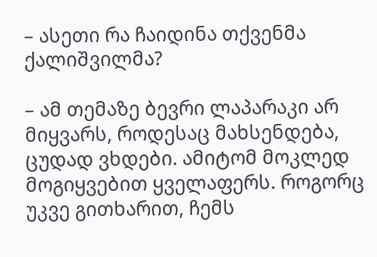– ასეთი რა ჩაიდინა თქვენმა ქალიშვილმა?

– ამ თემაზე ბევრი ლაპარაკი არ მიყვარს, როდესაც მახსენდება, ცუდად ვხდები. ამიტომ მოკლედ მოგიყვებით ყველაფერს. როგორც უკვე გითხარით, ჩემს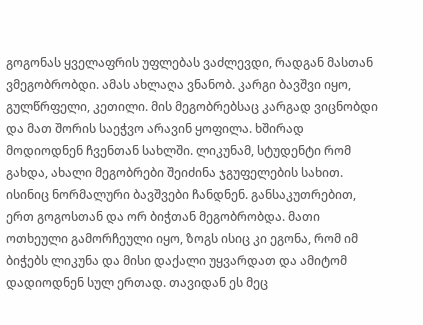გოგონას ყველაფრის უფლებას ვაძლევდი, რადგან მასთან ვმეგობრობდი. ამას ახლაღა ვნანობ. კარგი ბავშვი იყო, გულწრფელი, კეთილი. მის მეგობრებსაც კარგად ვიცნობდი და მათ შორის საეჭვო არავინ ყოფილა. ხშირად მოდიოდნენ ჩვენთან სახლში. ლიკუნამ, სტუდენტი რომ გახდა, ახალი მეგობრები შეიძინა ჯგუფელების სახით. ისინიც ნორმალური ბავშვები ჩანდნენ. განსაკუთრებით, ერთ გოგოსთან და ორ ბიჭთან მეგობრობდა. მათი ოთხეული გამორჩეული იყო, ზოგს ისიც კი ეგონა, რომ იმ ბიჭებს ლიკუნა და მისი დაქალი უყვარდათ და ამიტომ დადიოდნენ სულ ერთად. თავიდან ეს მეც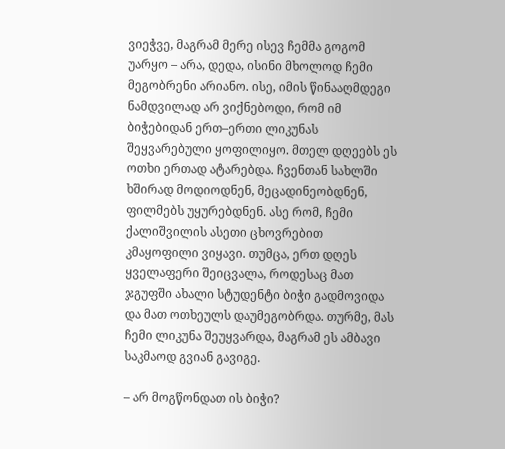ვიეჭვე, მაგრამ მერე ისევ ჩემმა გოგომ უარყო – არა, დედა, ისინი მხოლოდ ჩემი მეგობრენი არიანო. ისე, იმის წინააღმდეგი ნამდვილად არ ვიქნებოდი, რომ იმ ბიჭებიდან ერთ–ერთი ლიკუნას შეყვარებული ყოფილიყო. მთელ დღეებს ეს ოთხი ერთად ატარებდა. ჩვენთან სახლში ხშირად მოდიოდნენ, მეცადინეობდნენ, ფილმებს უყურებდნენ. ასე რომ, ჩემი ქალიშვილის ასეთი ცხოვრებით კმაყოფილი ვიყავი. თუმცა, ერთ დღეს ყველაფერი შეიცვალა, როდესაც მათ ჯგუფში ახალი სტუდენტი ბიჭი გადმოვიდა და მათ ოთხეულს დაუმეგობრდა. თურმე, მას ჩემი ლიკუნა შეუყვარდა, მაგრამ ეს ამბავი საკმაოდ გვიან გავიგე.

– არ მოგწონდათ ის ბიჭი?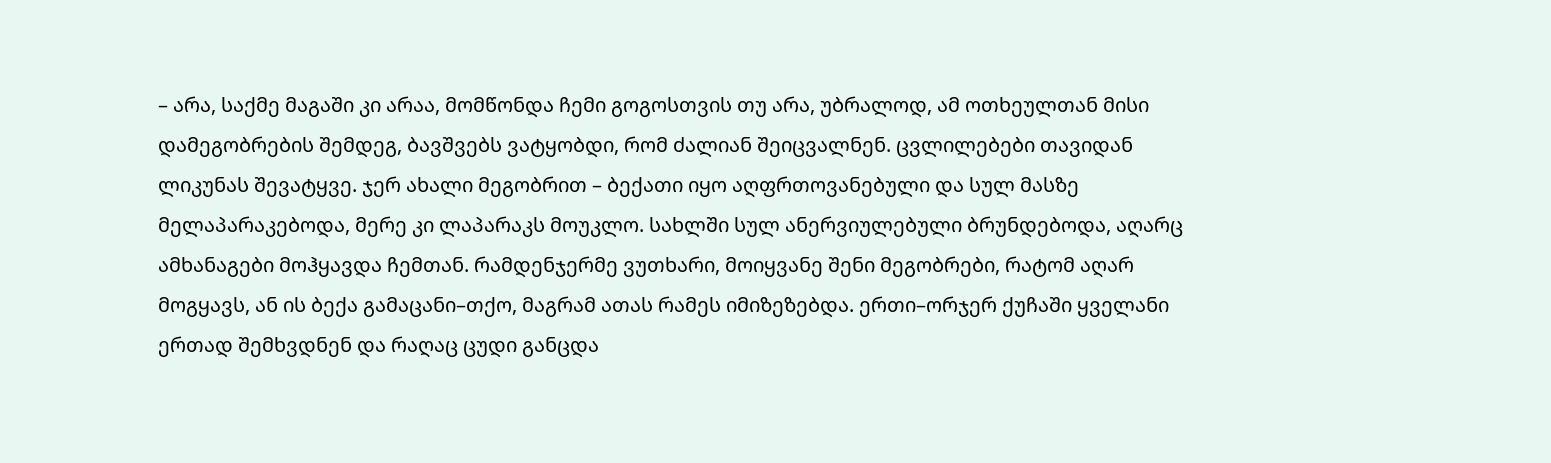– არა, საქმე მაგაში კი არაა, მომწონდა ჩემი გოგოსთვის თუ არა, უბრალოდ, ამ ოთხეულთან მისი დამეგობრების შემდეგ, ბავშვებს ვატყობდი, რომ ძალიან შეიცვალნენ. ცვლილებები თავიდან ლიკუნას შევატყვე. ჯერ ახალი მეგობრით – ბექათი იყო აღფრთოვანებული და სულ მასზე მელაპარაკებოდა, მერე კი ლაპარაკს მოუკლო. სახლში სულ ანერვიულებული ბრუნდებოდა, აღარც ამხანაგები მოჰყავდა ჩემთან. რამდენჯერმე ვუთხარი, მოიყვანე შენი მეგობრები, რატომ აღარ მოგყავს, ან ის ბექა გამაცანი–თქო, მაგრამ ათას რამეს იმიზეზებდა. ერთი–ორჯერ ქუჩაში ყველანი ერთად შემხვდნენ და რაღაც ცუდი განცდა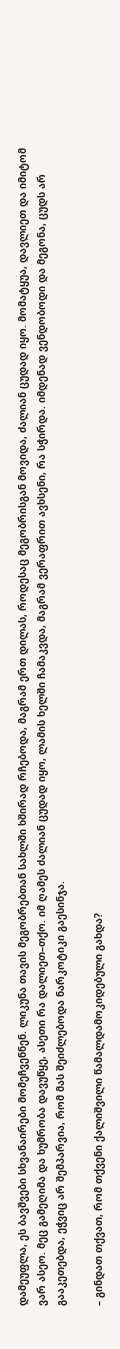დამეუფლა, ეს ბავშვები სხვანაირები მომეჩვენნენ. ლიკუნა თავის მეგობრებთან სახლში ხშირად რჩებოდა, მაგრამ ერთ დილას, როდესაც მეგობრისგან მოვიდა, ძალიან ცუდად იყო. მომატყუა, დავლიეთ და იმიტომ ვარ ასეო. მეც გამეღიმა და ხუმრობა დავუწყე, ასეთი რა დალიეთ–თქო. იმ ღამეს ძალიან ცუდად იყო, ლამის ხელში ჩამაკვდა, მაგრამ ვერაფრით ავხსენი, რა სჭირდა. იმდენად ვენდობოდი და მეგონა, ცუდს არ გააკეთებდა, ეჭვიც არ შემპარვია, რომ მას შეიძლებოდა ნარკოტიკი გაესინჯა.

– გინდათ თქვათ, რომ თქვენი ქალიშვილი წამალდამოკიდებული გახდა?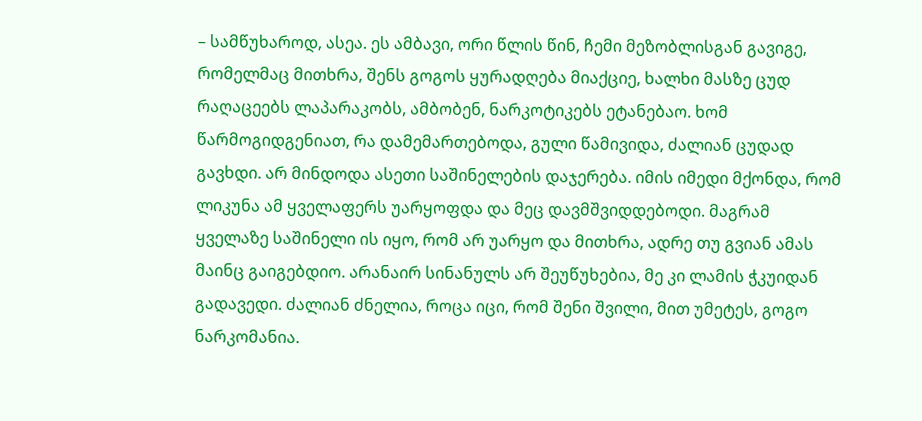– სამწუხაროდ, ასეა. ეს ამბავი, ორი წლის წინ, ჩემი მეზობლისგან გავიგე, რომელმაც მითხრა, შენს გოგოს ყურადღება მიაქციე, ხალხი მასზე ცუდ რაღაცეებს ლაპარაკობს, ამბობენ, ნარკოტიკებს ეტანებაო. ხომ წარმოგიდგენიათ, რა დამემართებოდა, გული წამივიდა, ძალიან ცუდად გავხდი. არ მინდოდა ასეთი საშინელების დაჯერება. იმის იმედი მქონდა, რომ ლიკუნა ამ ყველაფერს უარყოფდა და მეც დავმშვიდდებოდი. მაგრამ ყველაზე საშინელი ის იყო, რომ არ უარყო და მითხრა, ადრე თუ გვიან ამას მაინც გაიგებდიო. არანაირ სინანულს არ შეუწუხებია, მე კი ლამის ჭკუიდან გადავედი. ძალიან ძნელია, როცა იცი, რომ შენი შვილი, მით უმეტეს, გოგო ნარკომანია.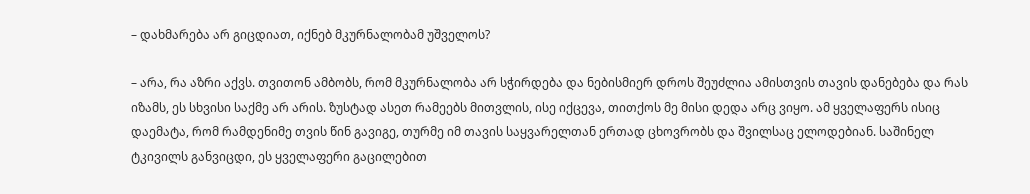– დახმარება არ გიცდიათ, იქნებ მკურნალობამ უშველოს?

– არა, რა აზრი აქვს. თვითონ ამბობს, რომ მკურნალობა არ სჭირდება და ნებისმიერ დროს შეუძლია ამისთვის თავის დანებება და რას იზამს, ეს სხვისი საქმე არ არის. ზუსტად ასეთ რამეებს მითვლის, ისე იქცევა, თითქოს მე მისი დედა არც ვიყო. ამ ყველაფერს ისიც დაემატა, რომ რამდენიმე თვის წინ გავიგე, თურმე იმ თავის საყვარელთან ერთად ცხოვრობს და შვილსაც ელოდებიან. საშინელ ტკივილს განვიცდი, ეს ყველაფერი გაცილებით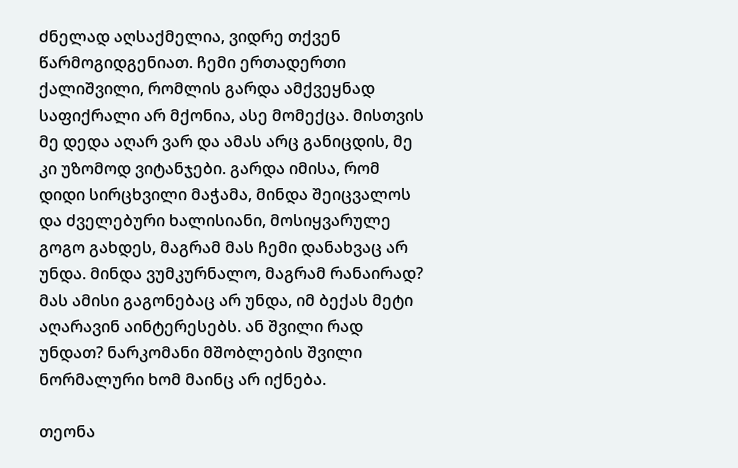ძნელად აღსაქმელია, ვიდრე თქვენ წარმოგიდგენიათ. ჩემი ერთადერთი ქალიშვილი, რომლის გარდა ამქვეყნად საფიქრალი არ მქონია, ასე მომექცა. მისთვის მე დედა აღარ ვარ და ამას არც განიცდის, მე კი უზომოდ ვიტანჯები. გარდა იმისა, რომ დიდი სირცხვილი მაჭამა, მინდა შეიცვალოს და ძველებური ხალისიანი, მოსიყვარულე გოგო გახდეს, მაგრამ მას ჩემი დანახვაც არ უნდა. მინდა ვუმკურნალო, მაგრამ რანაირად? მას ამისი გაგონებაც არ უნდა, იმ ბექას მეტი აღარავინ აინტერესებს. ან შვილი რად უნდათ? ნარკომანი მშობლების შვილი ნორმალური ხომ მაინც არ იქნება.

თეონა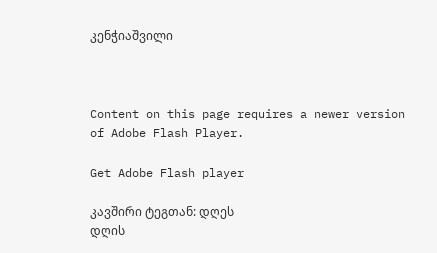კენჭიაშვილი



Content on this page requires a newer version of Adobe Flash Player.

Get Adobe Flash player

კავშირი ტეგთან: დღეს
დღის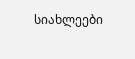სიახლეები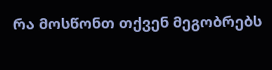რა მოსწონთ თქვენ მეგობრებს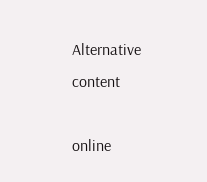Alternative content

online